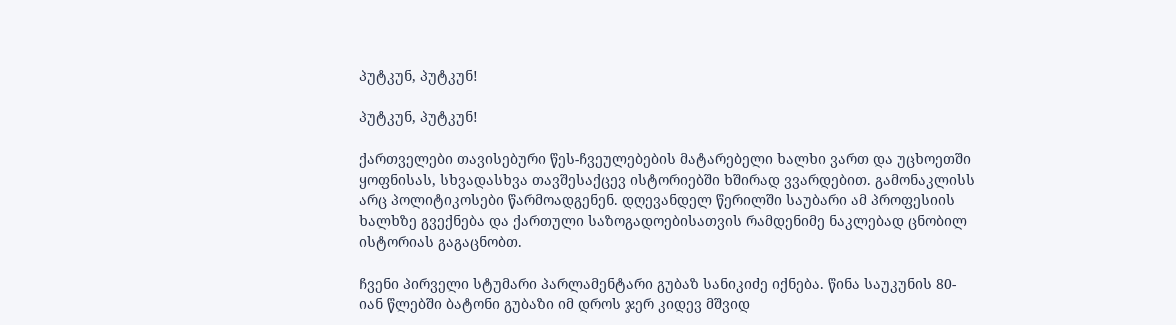პუტკუნ, პუტკუნ!

პუტკუნ, პუტკუნ!

ქართველები თავისებური წეს-ჩვეულებების მატარებელი ხალხი ვართ და უცხოეთში ყოფნისას, სხვადასხვა თავშესაქცევ ისტორიებში ხშირად ვვარდებით. გამონაკლისს არც პოლიტიკოსები წარმოადგენენ. დღევანდელ წერილში საუბარი ამ პროფესიის ხალხზე გვექნება და ქართული საზოგადოებისათვის რამდენიმე ნაკლებად ცნობილ ისტორიას გაგაცნობთ.

ჩვენი პირველი სტუმარი პარლამენტარი გუბაზ სანიკიძე იქნება. წინა საუკუნის 80-იან წლებში ბატონი გუბაზი იმ დროს ჯერ კიდევ მშვიდ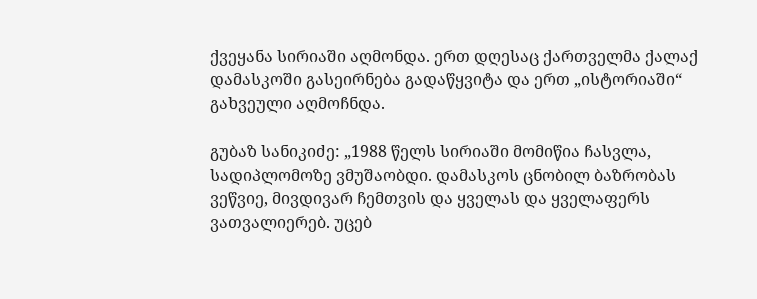ქვეყანა სირიაში აღმონდა. ერთ დღესაც ქართველმა ქალაქ დამასკოში გასეირნება გადაწყვიტა და ერთ „ისტორიაში“ გახვეული აღმოჩნდა.

გუბაზ სანიკიძე: „1988 წელს სირიაში მომიწია ჩასვლა, სადიპლომოზე ვმუშაობდი. დამასკოს ცნობილ ბაზრობას ვეწვიე, მივდივარ ჩემთვის და ყველას და ყველაფერს ვათვალიერებ. უცებ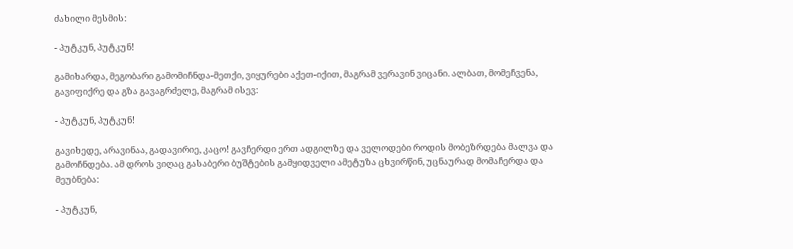ძახილი მესმის:

- პუტკუნ, პუტკუნ!

გამიხარდა, მეგობარი გამომიჩნდა-მეთქი, ვიყურები აქეთ-იქით, მაგრამ ვერავინ ვიცანი. ალბათ, მომეჩვენა, გავიფიქრე და გზა გავაგრძელე, მაგრამ ისევ:

- პუტკუნ, პუტკუნ!

გავიხედე, არავინაა, გადავირიე, კაცო! გავჩერდი ერთ ადგილზე და ველოდები როდის მობეზრდება მალვა და გამოჩნდება. ამ დროს ვიღაც გასაბერი ბუშტების გამყიდველი ამეტუზა ცხვირწინ, უცნაურად მომაჩერდა და მეუბნება:

- პუტკუნ,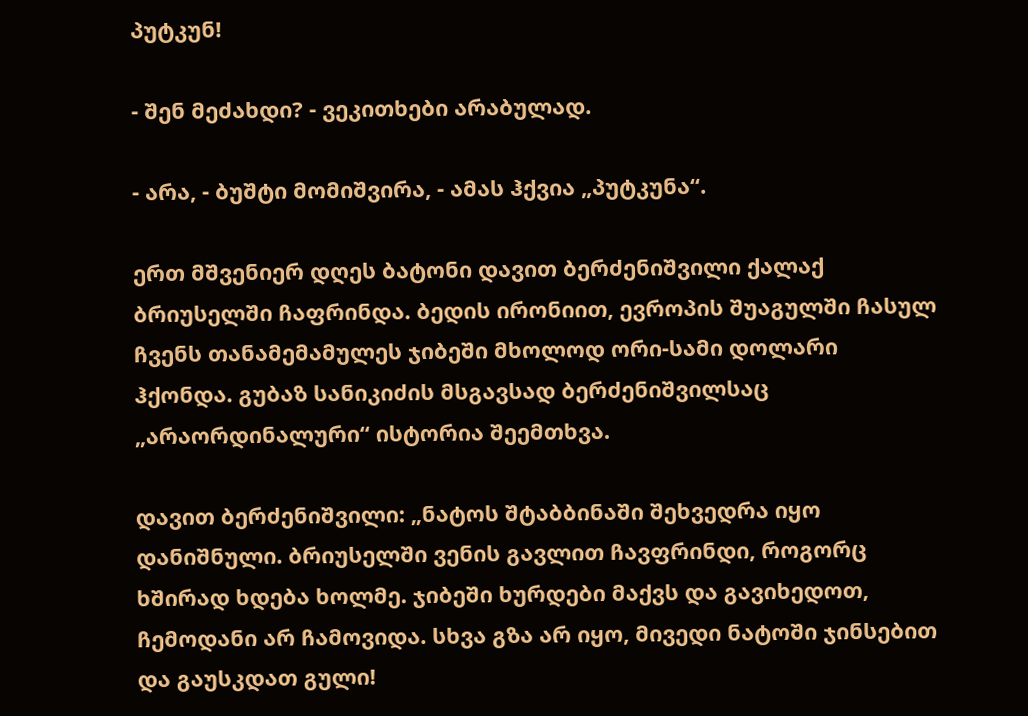პუტკუნ!

- შენ მეძახდი? - ვეკითხები არაბულად.

- არა, - ბუშტი მომიშვირა, - ამას ჰქვია „პუტკუნა“.

ერთ მშვენიერ დღეს ბატონი დავით ბერძენიშვილი ქალაქ ბრიუსელში ჩაფრინდა. ბედის ირონიით, ევროპის შუაგულში ჩასულ ჩვენს თანამემამულეს ჯიბეში მხოლოდ ორი-სამი დოლარი ჰქონდა. გუბაზ სანიკიძის მსგავსად ბერძენიშვილსაც „არაორდინალური“ ისტორია შეემთხვა.

დავით ბერძენიშვილი: „ნატოს შტაბბინაში შეხვედრა იყო დანიშნული. ბრიუსელში ვენის გავლით ჩავფრინდი, როგორც ხშირად ხდება ხოლმე. ჯიბეში ხურდები მაქვს და გავიხედოთ, ჩემოდანი არ ჩამოვიდა. სხვა გზა არ იყო, მივედი ნატოში ჯინსებით და გაუსკდათ გული!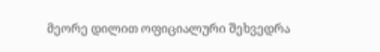მეორე დილით ოფიციალური შეხვედრა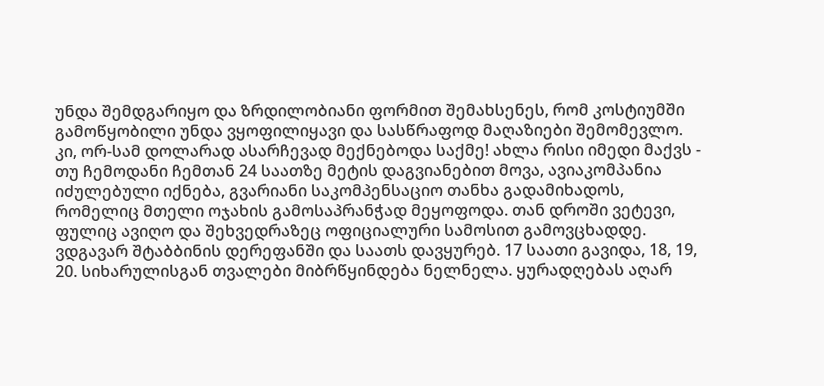უნდა შემდგარიყო და ზრდილობიანი ფორმით შემახსენეს, რომ კოსტიუმში გამოწყობილი უნდა ვყოფილიყავი და სასწრაფოდ მაღაზიები შემომევლო. კი, ორ-სამ დოლარად ასარჩევად მექნებოდა საქმე! ახლა რისი იმედი მაქვს - თუ ჩემოდანი ჩემთან 24 საათზე მეტის დაგვიანებით მოვა, ავიაკომპანია იძულებული იქნება, გვარიანი საკომპენსაციო თანხა გადამიხადოს, რომელიც მთელი ოჯახის გამოსაპრანჭად მეყოფოდა. თან დროში ვეტევი, ფულიც ავიღო და შეხვედრაზეც ოფიციალური სამოსით გამოვცხადდე. ვდგავარ შტაბბინის დერეფანში და საათს დავყურებ. 17 საათი გავიდა, 18, 19, 20. სიხარულისგან თვალები მიბრწყინდება ნელნელა. ყურადღებას აღარ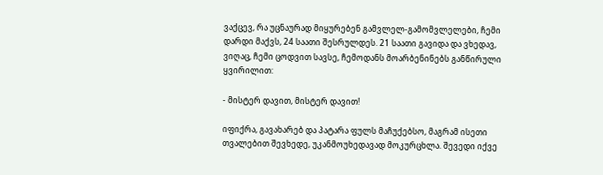ვაქცევ, რა უცნაურად მიყურებენ გამვლელ-გამომვლელები, ჩემი დარდი მაქვს, 24 საათი შესრულდეს. 21 საათი გავიდა და ვხედავ, ვიღაც, ჩემი ცოდვით სავსე, ჩემოდანს მოარბენინებს განწირული ყვირილით:

- მისტერ დავით, მისტერ დავით!

იფიქრა, გავახარებ და პატარა ფულს მაჩუქებსო, მაგრამ ისეთი თვალებით შევხედე, უკანმოუხედავად მოკურცხლა. შევედი იქვე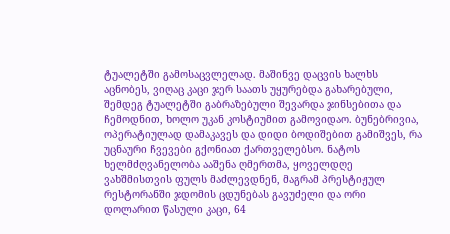ტუალეტში გამოსაცვლელად. მაშინვე დაცვის ხალხს აცნობეს, ვიღაც კაცი ჯერ საათს უყურებდა გახარებული, შემდეგ ტუალეტში გაბრაზებული შევარდა ჯინსებითა და ჩემოდნით, ხოლო უკან კოსტიუმით გამოვიდაო. ბუნებრივია, ოპერატიულად დამაკავეს და დიდი ბოდიშებით გამიშვეს, რა უცნაური ჩვევები გქონიათ ქართველებსო. ნატოს ხელმძღვანელობა ააშენა ღმერთმა, ყოველდღე ვახშმისთვის ფულს მაძლევდნენ, მაგრამ პრესტიჟულ რესტორანში ჯდომის ცდუნებას გავუძელი და ორი დოლარით წასული კაცი, 64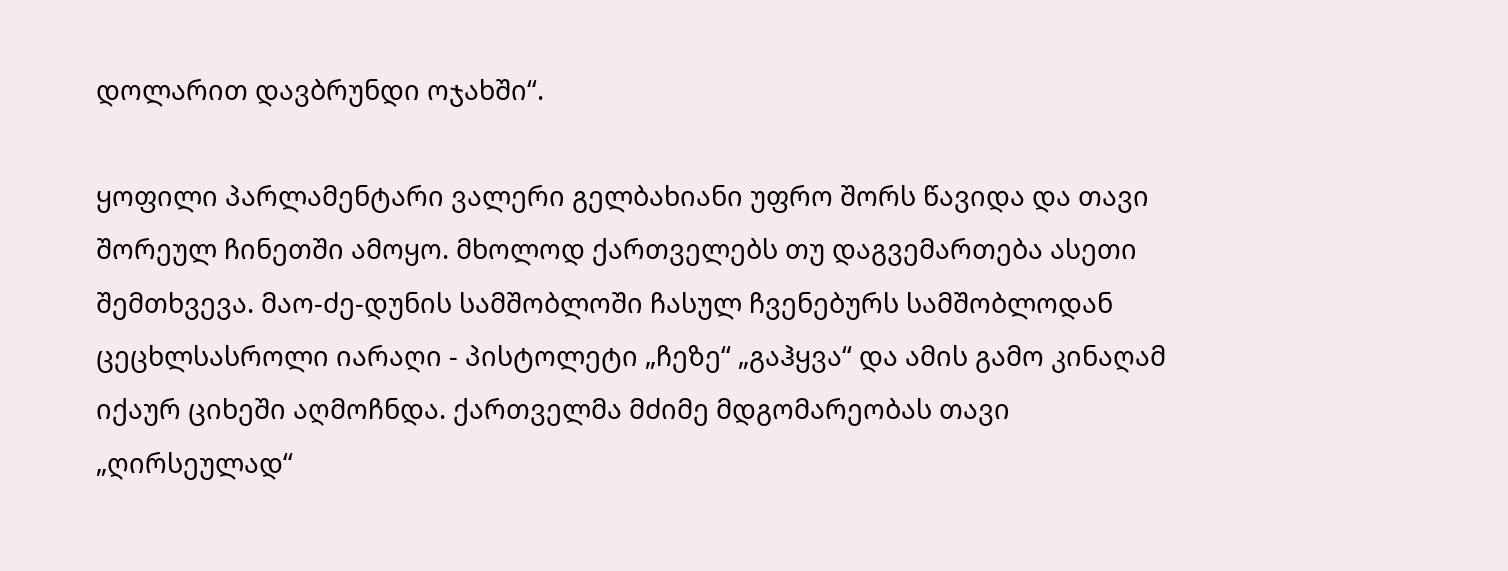დოლარით დავბრუნდი ოჯახში“.

ყოფილი პარლამენტარი ვალერი გელბახიანი უფრო შორს წავიდა და თავი შორეულ ჩინეთში ამოყო. მხოლოდ ქართველებს თუ დაგვემართება ასეთი შემთხვევა. მაო-ძე-დუნის სამშობლოში ჩასულ ჩვენებურს სამშობლოდან ცეცხლსასროლი იარაღი - პისტოლეტი „ჩეზე“ „გაჰყვა“ და ამის გამო კინაღამ იქაურ ციხეში აღმოჩნდა. ქართველმა მძიმე მდგომარეობას თავი „ღირსეულად“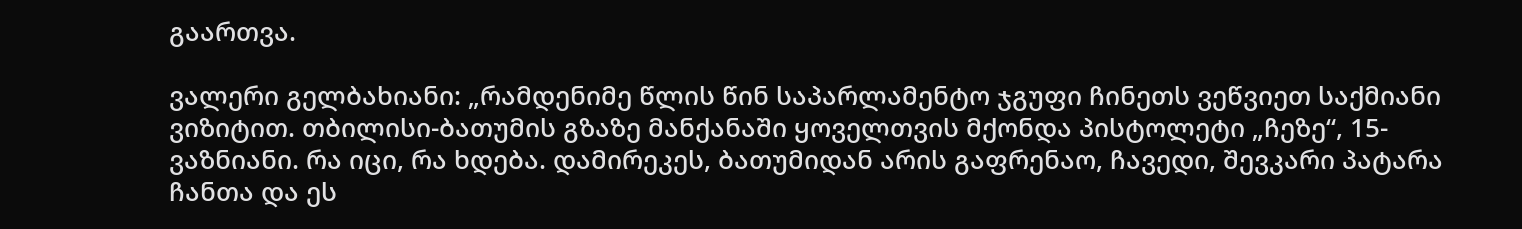გაართვა.

ვალერი გელბახიანი: „რამდენიმე წლის წინ საპარლამენტო ჯგუფი ჩინეთს ვეწვიეთ საქმიანი ვიზიტით. თბილისი-ბათუმის გზაზე მანქანაში ყოველთვის მქონდა პისტოლეტი „ჩეზე“, 15-ვაზნიანი. რა იცი, რა ხდება. დამირეკეს, ბათუმიდან არის გაფრენაო, ჩავედი, შევკარი პატარა ჩანთა და ეს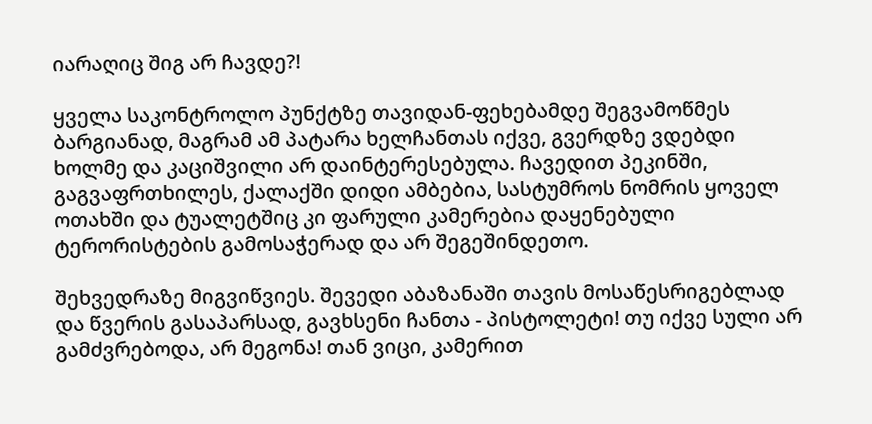იარაღიც შიგ არ ჩავდე?!

ყველა საკონტროლო პუნქტზე თავიდან-ფეხებამდე შეგვამოწმეს ბარგიანად, მაგრამ ამ პატარა ხელჩანთას იქვე, გვერდზე ვდებდი ხოლმე და კაციშვილი არ დაინტერესებულა. ჩავედით პეკინში, გაგვაფრთხილეს, ქალაქში დიდი ამბებია, სასტუმროს ნომრის ყოველ ოთახში და ტუალეტშიც კი ფარული კამერებია დაყენებული ტერორისტების გამოსაჭერად და არ შეგეშინდეთო.

შეხვედრაზე მიგვიწვიეს. შევედი აბაზანაში თავის მოსაწესრიგებლად და წვერის გასაპარსად, გავხსენი ჩანთა - პისტოლეტი! თუ იქვე სული არ გამძვრებოდა, არ მეგონა! თან ვიცი, კამერით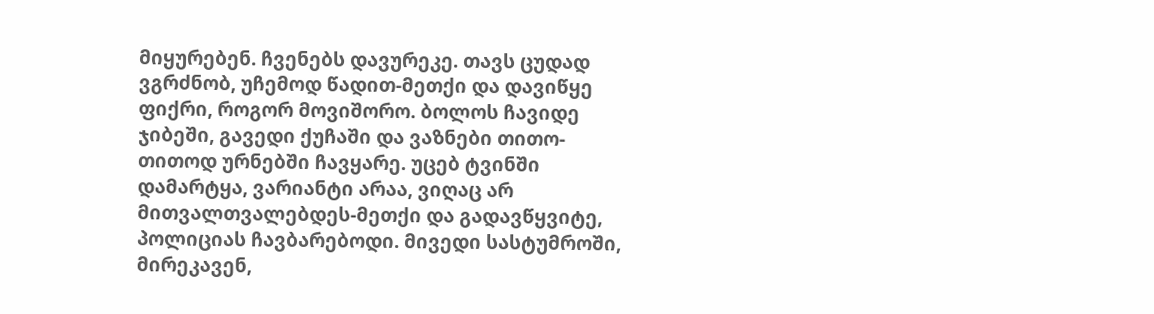მიყურებენ. ჩვენებს დავურეკე. თავს ცუდად ვგრძნობ, უჩემოდ წადით-მეთქი და დავიწყე ფიქრი, როგორ მოვიშორო. ბოლოს ჩავიდე ჯიბეში, გავედი ქუჩაში და ვაზნები თითო-თითოდ ურნებში ჩავყარე. უცებ ტვინში დამარტყა, ვარიანტი არაა, ვიღაც არ მითვალთვალებდეს-მეთქი და გადავწყვიტე, პოლიციას ჩავბარებოდი. მივედი სასტუმროში, მირეკავენ,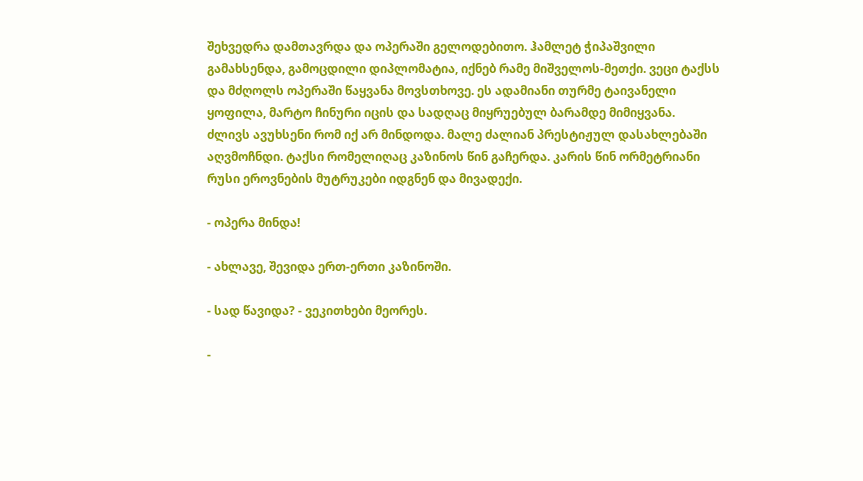შეხვედრა დამთავრდა და ოპერაში გელოდებითო. ჰამლეტ ჭიპაშვილი გამახსენდა, გამოცდილი დიპლომატია, იქნებ რამე მიშველოს-მეთქი. ვეცი ტაქსს და მძღოლს ოპერაში წაყვანა მოვსთხოვე. ეს ადამიანი თურმე ტაივანელი ყოფილა, მარტო ჩინური იცის და სადღაც მიყრუებულ ბარამდე მიმიყვანა. ძლივს ავუხსენი რომ იქ არ მინდოდა. მალე ძალიან პრესტიჟულ დასახლებაში აღვმოჩნდი. ტაქსი რომელიღაც კაზინოს წინ გაჩერდა. კარის წინ ორმეტრიანი რუსი ეროვნების მუტრუკები იდგნენ და მივადექი.

- ოპერა მინდა!

- ახლავე, შევიდა ერთ-ერთი კაზინოში.

- სად წავიდა? - ვეკითხები მეორეს.

-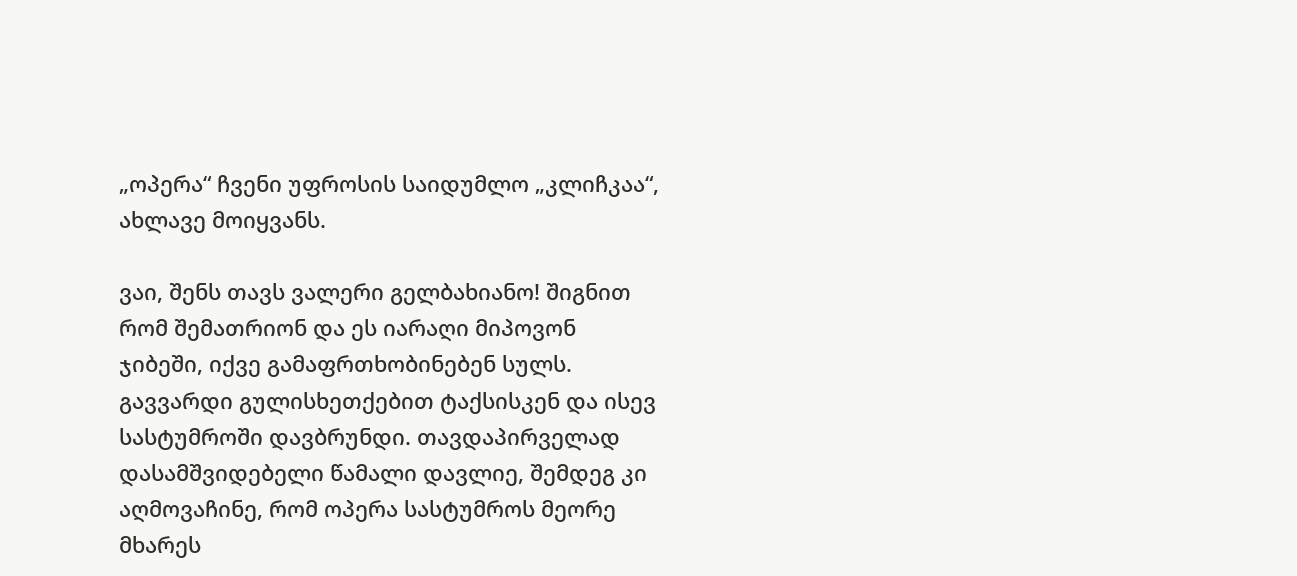„ოპერა“ ჩვენი უფროსის საიდუმლო „კლიჩკაა“, ახლავე მოიყვანს.

ვაი, შენს თავს ვალერი გელბახიანო! შიგნით რომ შემათრიონ და ეს იარაღი მიპოვონ ჯიბეში, იქვე გამაფრთხობინებენ სულს. გავვარდი გულისხეთქებით ტაქსისკენ და ისევ სასტუმროში დავბრუნდი. თავდაპირველად დასამშვიდებელი წამალი დავლიე, შემდეგ კი აღმოვაჩინე, რომ ოპერა სასტუმროს მეორე მხარეს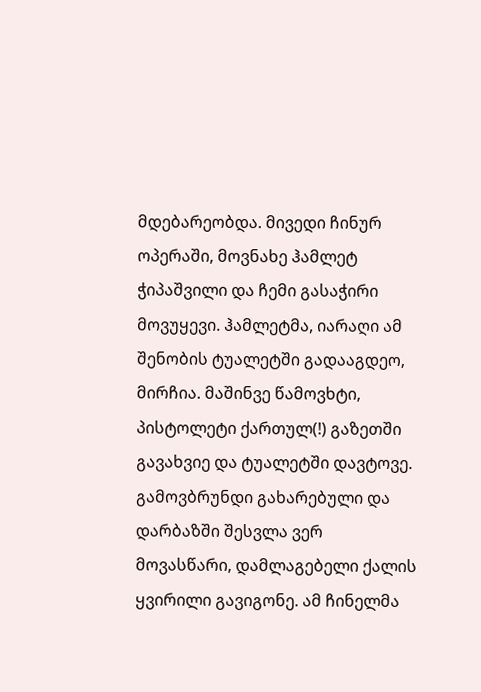მდებარეობდა. მივედი ჩინურ ოპერაში, მოვნახე ჰამლეტ ჭიპაშვილი და ჩემი გასაჭირი მოვუყევი. ჰამლეტმა, იარაღი ამ შენობის ტუალეტში გადააგდეო, მირჩია. მაშინვე წამოვხტი, პისტოლეტი ქართულ(!) გაზეთში გავახვიე და ტუალეტში დავტოვე. გამოვბრუნდი გახარებული და დარბაზში შესვლა ვერ მოვასწარი, დამლაგებელი ქალის ყვირილი გავიგონე. ამ ჩინელმა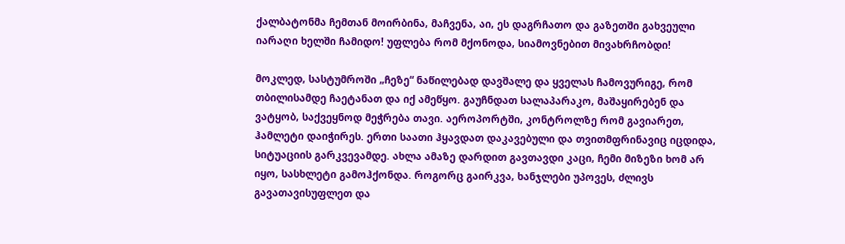ქალბატონმა ჩემთან მოირბინა, მაჩვენა, აი, ეს დაგრჩათო და გაზეთში გახვეული იარაღი ხელში ჩამიდო! უფლება რომ მქონოდა, სიამოვნებით მივახრჩობდი!

მოკლედ, სასტუმროში „ჩეზე“ ნაწილებად დავშალე და ყველას ჩამოვურიგე, რომ თბილისამდე ჩაეტანათ და იქ ამეწყო. გაუჩნდათ სალაპარაკო, მაშაყირებენ და ვატყობ, საქვეყნოდ მეჭრება თავი. აეროპორტში, კონტროლზე რომ გავიარეთ, ჰამლეტი დაიჭირეს. ერთი საათი ჰყავდათ დაკავებული და თვითმფრინავიც იცდიდა, სიტუაციის გარკვევამდე. ახლა ამაზე დარდით გავთავდი კაცი, ჩემი მიზეზი ხომ არ იყო, სასხლეტი გამოჰქონდა. როგორც გაირკვა, ხანჯლები უპოვეს, ძლივს გავათავისუფლეთ და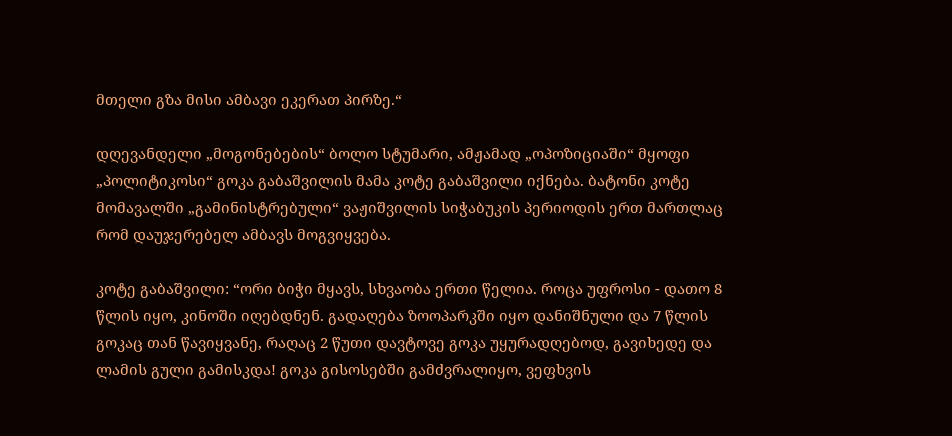მთელი გზა მისი ამბავი ეკერათ პირზე.“

დღევანდელი „მოგონებების“ ბოლო სტუმარი, ამჟამად „ოპოზიციაში“ მყოფი „პოლიტიკოსი“ გოკა გაბაშვილის მამა კოტე გაბაშვილი იქნება. ბატონი კოტე მომავალში „გამინისტრებული“ ვაჟიშვილის სიჭაბუკის პერიოდის ერთ მართლაც რომ დაუჯერებელ ამბავს მოგვიყვება.

კოტე გაბაშვილი: “ორი ბიჭი მყავს, სხვაობა ერთი წელია. როცა უფროსი - დათო 8 წლის იყო, კინოში იღებდნენ. გადაღება ზოოპარკში იყო დანიშნული და 7 წლის გოკაც თან წავიყვანე, რაღაც 2 წუთი დავტოვე გოკა უყურადღებოდ, გავიხედე და ლამის გული გამისკდა! გოკა გისოსებში გამძვრალიყო, ვეფხვის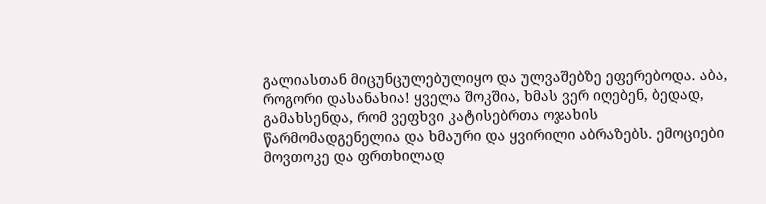გალიასთან მიცუნცულებულიყო და ულვაშებზე ეფერებოდა. აბა, როგორი დასანახია! ყველა შოკშია, ხმას ვერ იღებენ, ბედად, გამახსენდა, რომ ვეფხვი კატისებრთა ოჯახის წარმომადგენელია და ხმაური და ყვირილი აბრაზებს. ემოციები მოვთოკე და ფრთხილად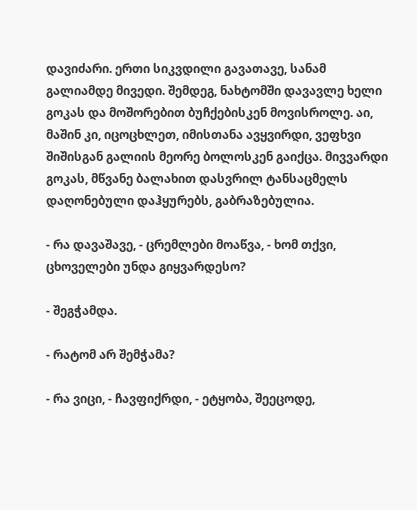დავიძარი. ერთი სიკვდილი გავათავე, სანამ გალიამდე მივედი. შემდეგ, ნახტომში დავავლე ხელი გოკას და მოშორებით ბუჩქებისკენ მოვისროლე. აი, მაშინ კი, იცოცხლეთ, იმისთანა ავყვირდი, ვეფხვი შიშისგან გალიის მეორე ბოლოსკენ გაიქცა. მივვარდი გოკას, მწვანე ბალახით დასვრილ ტანსაცმელს დაღონებული დაჰყურებს, გაბრაზებულია.

- რა დავაშავე, - ცრემლები მოაწვა, - ხომ თქვი, ცხოველები უნდა გიყვარდესო?

- შეგჭამდა.

- რატომ არ შემჭამა?

- რა ვიცი, - ჩავფიქრდი, - ეტყობა, შეეცოდე,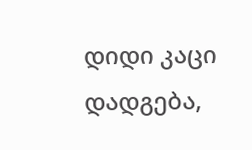დიდი კაცი დადგება,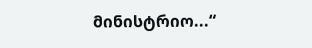მინისტრიო...“